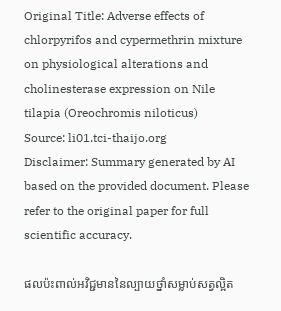Original Title: Adverse effects of chlorpyrifos and cypermethrin mixture on physiological alterations and cholinesterase expression on Nile tilapia (Oreochromis niloticus)
Source: li01.tci-thaijo.org
Disclaimer: Summary generated by AI based on the provided document. Please refer to the original paper for full scientific accuracy.

ផលប៉ះពាល់អវិជ្ជមាននៃល្បាយថ្នាំសម្លាប់សត្វល្អិត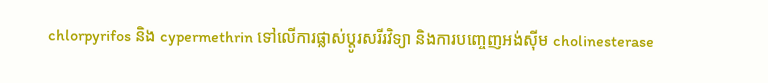chlorpyrifos និង cypermethrin ទៅលើការផ្លាស់ប្តូរសរីរវិទ្យា និងការបញ្ចេញអង់ស៊ីម cholinesterase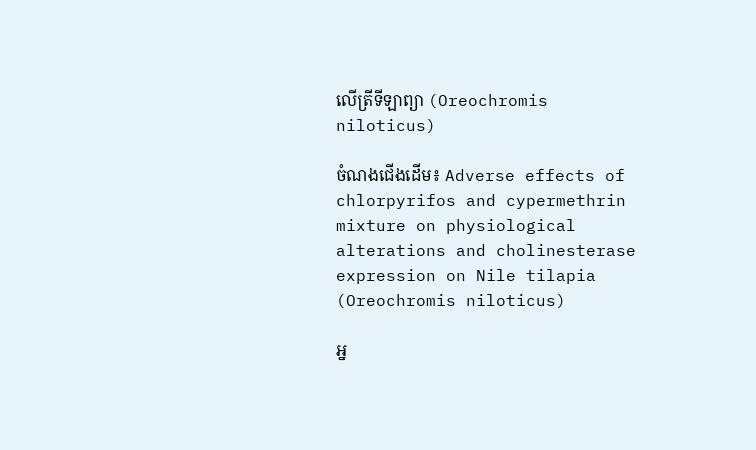លើត្រីទីឡាព្យា (Oreochromis niloticus)

ចំណងជើងដើម៖ Adverse effects of chlorpyrifos and cypermethrin mixture on physiological alterations and cholinesterase expression on Nile tilapia (Oreochromis niloticus)

អ្ន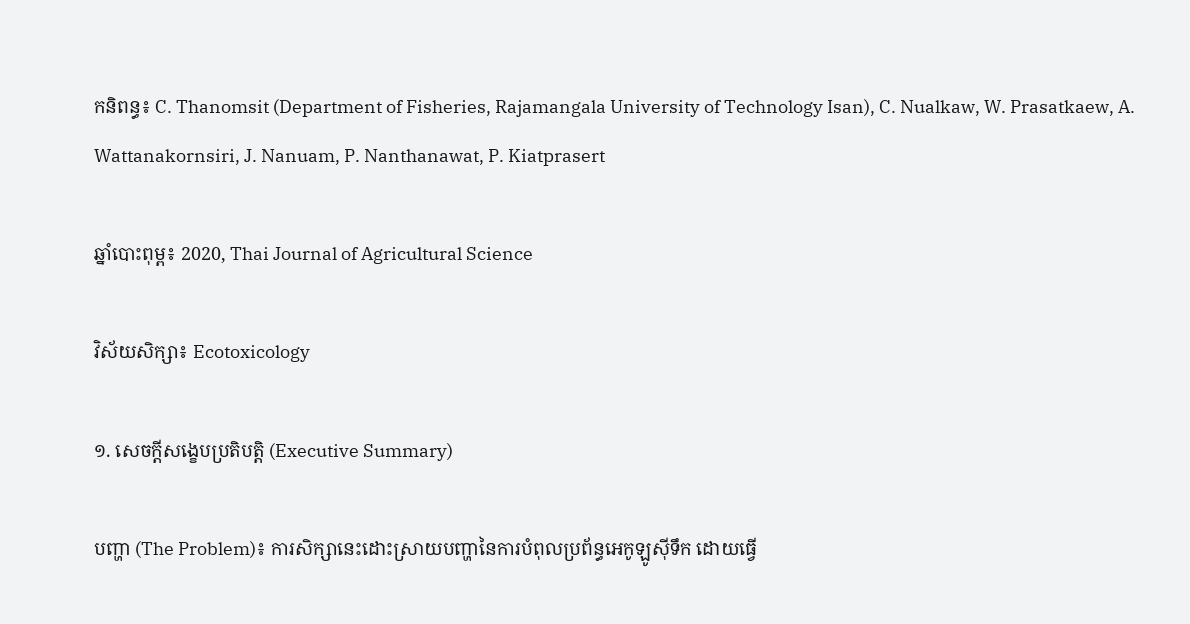កនិពន្ធ៖ C. Thanomsit (Department of Fisheries, Rajamangala University of Technology Isan), C. Nualkaw, W. Prasatkaew, A. Wattanakornsiri, J. Nanuam, P. Nanthanawat, P. Kiatprasert

ឆ្នាំបោះពុម្ព៖ 2020, Thai Journal of Agricultural Science

វិស័យសិក្សា៖ Ecotoxicology

១. សេចក្តីសង្ខេបប្រតិបត្តិ (Executive Summary)

បញ្ហា (The Problem)៖ ការសិក្សានេះដោះស្រាយបញ្ហានៃការបំពុលប្រព័ន្ធអេកូឡូស៊ីទឹក ដោយធ្វើ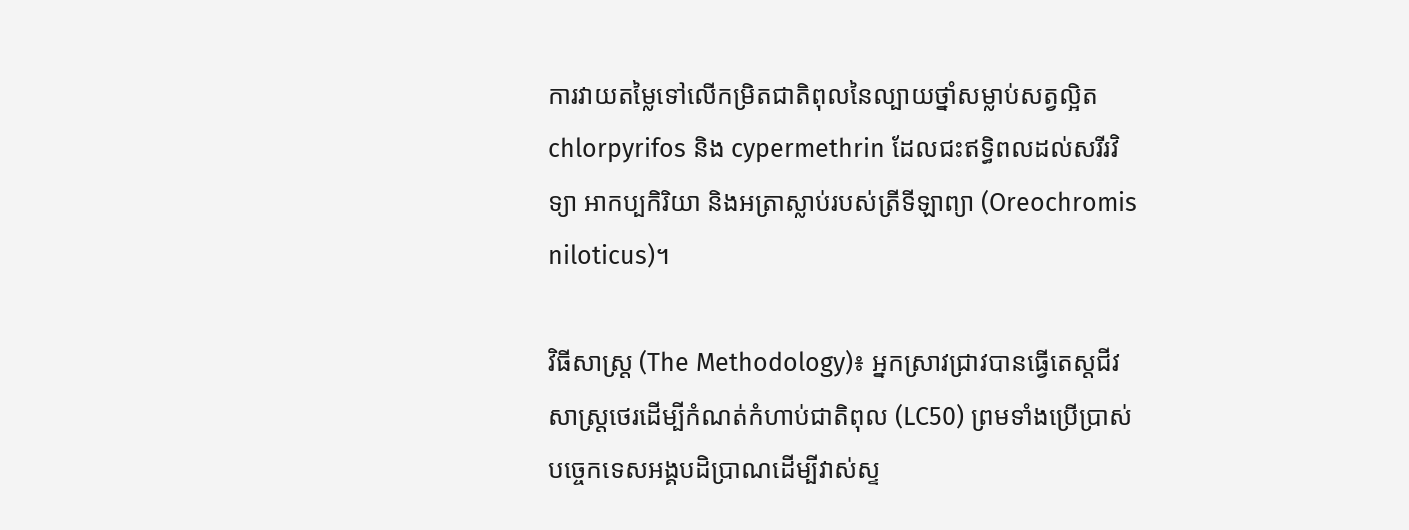ការវាយតម្លៃទៅលើកម្រិតជាតិពុលនៃល្បាយថ្នាំសម្លាប់សត្វល្អិត chlorpyrifos និង cypermethrin ដែលជះឥទ្ធិពលដល់សរីរវិទ្យា អាកប្បកិរិយា និងអត្រាស្លាប់របស់ត្រីទីឡាព្យា (Oreochromis niloticus)។

វិធីសាស្ត្រ (The Methodology)៖ អ្នកស្រាវជ្រាវបានធ្វើតេស្តជីវសាស្ត្រថេរដើម្បីកំណត់កំហាប់ជាតិពុល (LC50) ព្រមទាំងប្រើប្រាស់បច្ចេកទេសអង្គបដិប្រាណដើម្បីវាស់ស្ទ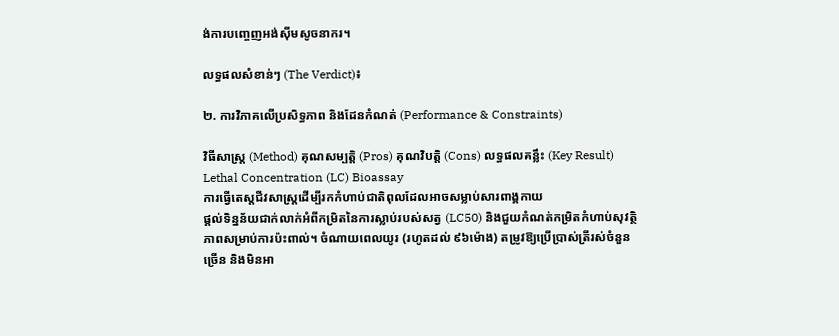ង់ការបញ្ចេញអង់ស៊ីមសូចនាករ។

លទ្ធផលសំខាន់ៗ (The Verdict)៖

២. ការវិភាគលើប្រសិទ្ធភាព និងដែនកំណត់ (Performance & Constraints)

វិធីសាស្ត្រ (Method) គុណសម្បត្តិ (Pros) គុណវិបត្តិ (Cons) លទ្ធផលគន្លឹះ (Key Result)
Lethal Concentration (LC) Bioassay
ការធ្វើតេស្តជីវសាស្ត្រដើម្បីរកកំហាប់ជាតិពុលដែលអាចសម្លាប់សារពាង្គកាយ
ផ្តល់ទិន្នន័យជាក់លាក់អំពីកម្រិតនៃការស្លាប់របស់សត្វ (LC50) និងជួយកំណត់កម្រិតកំហាប់សុវត្ថិភាពសម្រាប់ការប៉ះពាល់។ ចំណាយពេលយូរ (រហូតដល់ ៩៦ម៉ោង) តម្រូវឱ្យប្រើប្រាស់ត្រីរស់ចំនួនច្រើន និងមិនអា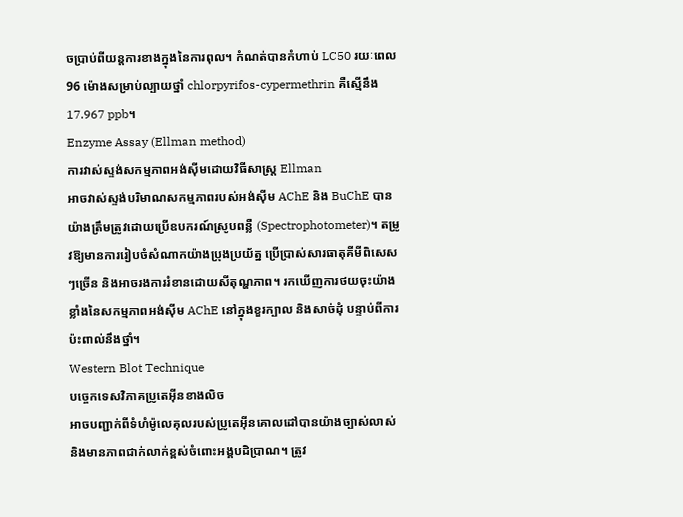ចប្រាប់ពីយន្តការខាងក្នុងនៃការពុល។ កំណត់បានកំហាប់ LC50 រយៈពេល 96 ម៉ោងសម្រាប់ល្បាយថ្នាំ chlorpyrifos-cypermethrin គឺស្មើនឹង 17.967 ppb។
Enzyme Assay (Ellman method)
ការវាស់ស្ទង់សកម្មភាពអង់ស៊ីមដោយវិធីសាស្ត្រ Ellman
អាចវាស់ស្ទង់បរិមាណសកម្មភាពរបស់អង់ស៊ីម AChE និង BuChE បានយ៉ាងត្រឹមត្រូវដោយប្រើឧបករណ៍ស្រូបពន្លឺ (Spectrophotometer)។ តម្រូវឱ្យមានការរៀបចំសំណាកយ៉ាងប្រុងប្រយ័ត្ន ប្រើប្រាស់សារធាតុគីមីពិសេសៗច្រើន និងអាចរងការរំខានដោយសីតុណ្ហភាព។ រកឃើញការថយចុះយ៉ាងខ្លាំងនៃសកម្មភាពអង់ស៊ីម AChE នៅក្នុងខួរក្បាល និងសាច់ដុំ បន្ទាប់ពីការប៉ះពាល់នឹងថ្នាំ។
Western Blot Technique
បច្ចេកទេសវិភាគប្រូតេអ៊ីនខាងលិច
អាចបញ្ជាក់ពីទំហំម៉ូលេគុលរបស់ប្រូតេអ៊ីនគោលដៅបានយ៉ាងច្បាស់លាស់ និងមានភាពជាក់លាក់ខ្ពស់ចំពោះអង្គបដិប្រាណ។ ត្រូវ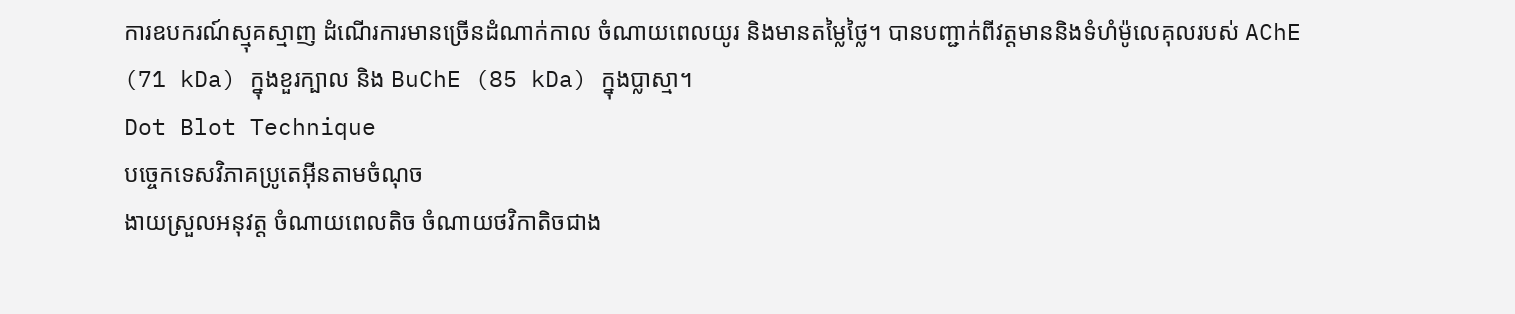ការឧបករណ៍ស្មុគស្មាញ ដំណើរការមានច្រើនដំណាក់កាល ចំណាយពេលយូរ និងមានតម្លៃថ្លៃ។ បានបញ្ជាក់ពីវត្តមាននិងទំហំម៉ូលេគុលរបស់ AChE (71 kDa) ក្នុងខួរក្បាល និង BuChE (85 kDa) ក្នុងប្លាស្មា។
Dot Blot Technique
បច្ចេកទេសវិភាគប្រូតេអ៊ីនតាមចំណុច
ងាយស្រួលអនុវត្ត ចំណាយពេលតិច ចំណាយថវិកាតិចជាង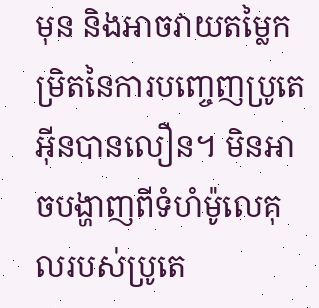មុន និងអាចវាយតម្លៃកម្រិតនៃការបញ្ចេញប្រូតេអ៊ីនបានលឿន។ មិនអាចបង្ហាញពីទំហំម៉ូលេគុលរបស់ប្រូតេ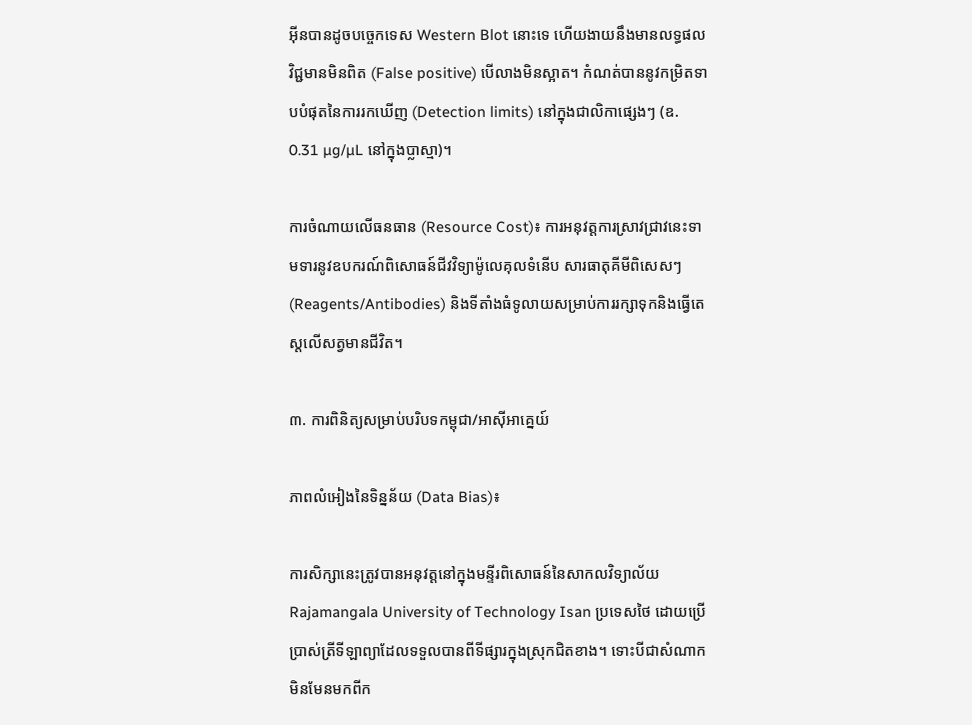អ៊ីនបានដូចបច្ចេកទេស Western Blot នោះទេ ហើយងាយនឹងមានលទ្ធផលវិជ្ជមានមិនពិត (False positive) បើលាងមិនស្អាត។ កំណត់បាននូវកម្រិតទាបបំផុតនៃការរកឃើញ (Detection limits) នៅក្នុងជាលិកាផ្សេងៗ (ឧ. 0.31 µg/µL នៅក្នុងប្លាស្មា)។

ការចំណាយលើធនធាន (Resource Cost)៖ ការអនុវត្តការស្រាវជ្រាវនេះទាមទារនូវឧបករណ៍ពិសោធន៍ជីវវិទ្យាម៉ូលេគុលទំនើប សារធាតុគីមីពិសេសៗ (Reagents/Antibodies) និងទីតាំងធំទូលាយសម្រាប់ការរក្សាទុកនិងធ្វើតេស្តលើសត្វមានជីវិត។

៣. ការពិនិត្យសម្រាប់បរិបទកម្ពុជា/អាស៊ីអាគ្នេយ៍

ភាពលំអៀងនៃទិន្នន័យ (Data Bias)៖

ការសិក្សានេះត្រូវបានអនុវត្តនៅក្នុងមន្ទីរពិសោធន៍នៃសាកលវិទ្យាល័យ Rajamangala University of Technology Isan ប្រទេសថៃ ដោយប្រើប្រាស់ត្រីទីឡាព្យាដែលទទួលបានពីទីផ្សារក្នុងស្រុកជិតខាង។ ទោះបីជាសំណាកមិនមែនមកពីក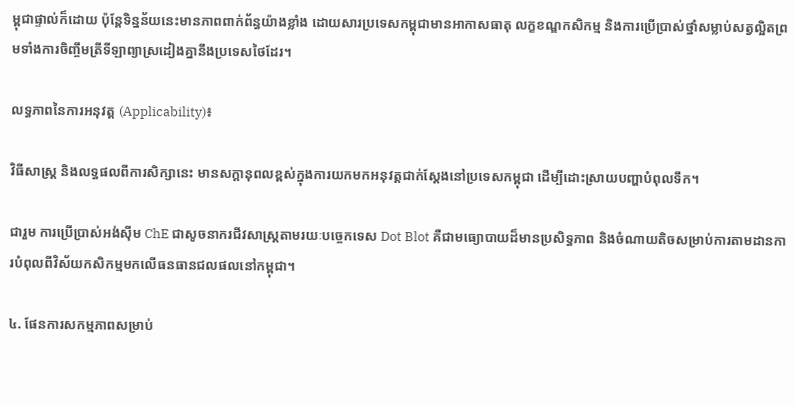ម្ពុជាផ្ទាល់ក៏ដោយ ប៉ុន្តែទិន្នន័យនេះមានភាពពាក់ព័ន្ធយ៉ាងខ្លាំង ដោយសារប្រទេសកម្ពុជាមានអាកាសធាតុ លក្ខខណ្ឌកសិកម្ម និងការប្រើប្រាស់ថ្នាំសម្លាប់សត្វល្អិតព្រមទាំងការចិញ្ចឹមត្រីទីឡាព្យាស្រដៀងគ្នានឹងប្រទេសថៃដែរ។

លទ្ធភាពនៃការអនុវត្ត (Applicability)៖

វិធីសាស្ត្រ និងលទ្ធផលពីការសិក្សានេះ មានសក្តានុពលខ្ពស់ក្នុងការយកមកអនុវត្តជាក់ស្តែងនៅប្រទេសកម្ពុជា ដើម្បីដោះស្រាយបញ្ហាបំពុលទឹក។

ជារួម ការប្រើប្រាស់អង់ស៊ីម ChE ជាសូចនាករជីវសាស្ត្រតាមរយៈបច្ចេកទេស Dot Blot គឺជាមធ្យោបាយដ៏មានប្រសិទ្ធភាព និងចំណាយតិចសម្រាប់ការតាមដានការបំពុលពីវិស័យកសិកម្មមកលើធនធានជលផលនៅកម្ពុជា។

៤. ផែនការសកម្មភាពសម្រាប់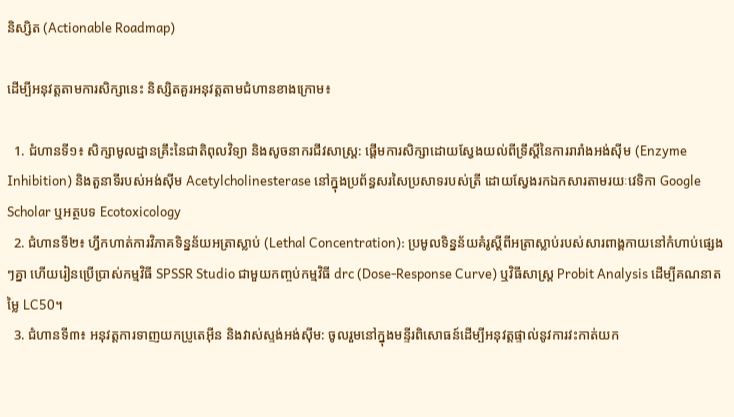និស្សិត (Actionable Roadmap)

ដើម្បីអនុវត្តតាមការសិក្សានេះ និស្សិតគួរអនុវត្តតាមជំហានខាងក្រោម៖

  1. ជំហានទី១៖ សិក្សាមូលដ្ឋានគ្រឹះនៃជាតិពុលវិទ្យា និងសូចនាករជីវសាស្ត្រ: ផ្តើមការសិក្សាដោយស្វែងយល់ពីទ្រឹស្តីនៃការរារាំងអង់ស៊ីម (Enzyme Inhibition) និងតួនាទីរបស់អង់ស៊ីម Acetylcholinesterase នៅក្នុងប្រព័ន្ធសរសៃប្រសាទរបស់ត្រី ដោយស្វែងរកឯកសារតាមរយៈវេទិកា Google Scholar ឬអត្ថបទ Ecotoxicology
  2. ជំហានទី២៖ ហ្វឹកហាត់ការវិភាគទិន្នន័យអត្រាស្លាប់ (Lethal Concentration): ប្រមូលទិន្នន័យគំរូស្តីពីអត្រាស្លាប់របស់សារពាង្គកាយនៅកំហាប់ផ្សេងៗគ្នា ហើយរៀនប្រើប្រាស់កម្មវិធី SPSSR Studio ជាមួយកញ្ចប់កម្មវិធី drc (Dose-Response Curve) ឬវិធីសាស្ត្រ Probit Analysis ដើម្បីគណនាតម្លៃ LC50។
  3. ជំហានទី៣៖ អនុវត្តការទាញយកប្រូតេអ៊ីន និងវាស់ស្ទង់អង់ស៊ីម: ចូលរួមនៅក្នុងមន្ទីរពិសោធន៍ដើម្បីអនុវត្តផ្ទាល់នូវការវះកាត់យក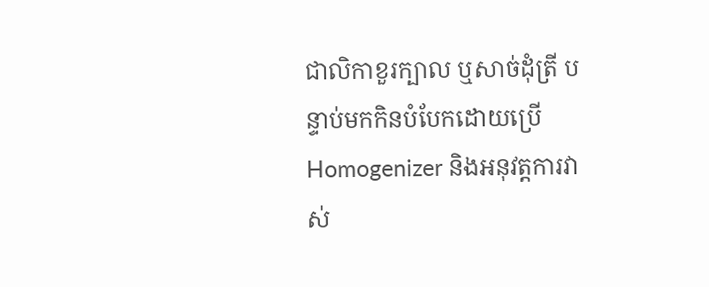ជាលិកាខួរក្បាល ឬសាច់ដុំត្រី បន្ទាប់មកកិនបំបែកដោយប្រើ Homogenizer និងអនុវត្តការវាស់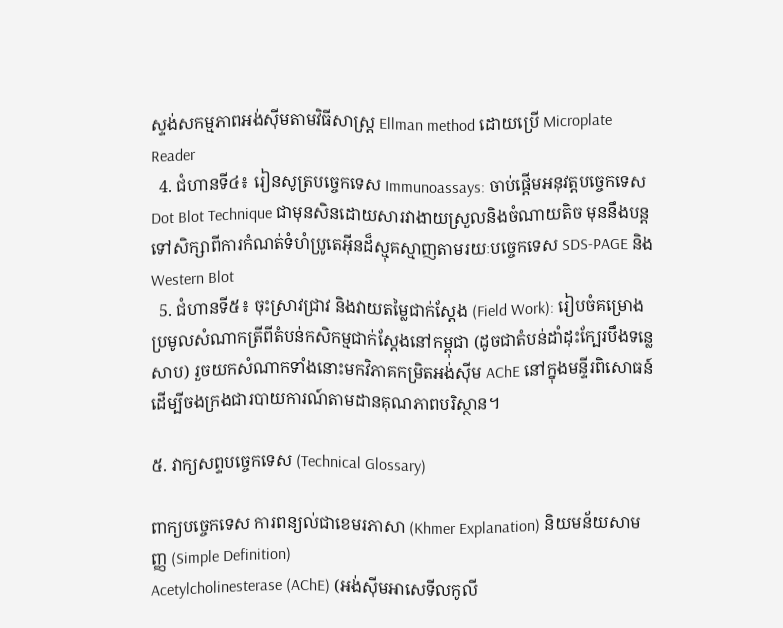ស្ទង់សកម្មភាពអង់ស៊ីមតាមវិធីសាស្ត្រ Ellman method ដោយប្រើ Microplate Reader
  4. ជំហានទី៤៖ រៀនសូត្របច្ចេកទេស Immunoassays: ចាប់ផ្តើមអនុវត្តបច្ចេកទេស Dot Blot Technique ជាមុនសិនដោយសារវាងាយស្រួលនិងចំណាយតិច មុននឹងបន្តទៅសិក្សាពីការកំណត់ទំហំប្រូតេអ៊ីនដ៏ស្មុគស្មាញតាមរយៈបច្ចេកទេស SDS-PAGE និង Western Blot
  5. ជំហានទី៥៖ ចុះស្រាវជ្រាវ និងវាយតម្លៃជាក់ស្តែង (Field Work): រៀបចំគម្រោងប្រមូលសំណាកត្រីពីតំបន់កសិកម្មជាក់ស្តែងនៅកម្ពុជា (ដូចជាតំបន់ដាំដុះក្បែរបឹងទន្លេសាប) រួចយកសំណាកទាំងនោះមកវិភាគកម្រិតអង់ស៊ីម AChE នៅក្នុងមន្ទីរពិសោធន៍ ដើម្បីចងក្រងជារបាយការណ៍តាមដានគុណភាពបរិស្ថាន។

៥. វាក្យសព្ទបច្ចេកទេស (Technical Glossary)

ពាក្យបច្ចេកទេស ការពន្យល់ជាខេមរភាសា (Khmer Explanation) និយមន័យសាមញ្ញ (Simple Definition)
Acetylcholinesterase (AChE) (អង់ស៊ីមអាសេទីលកូលី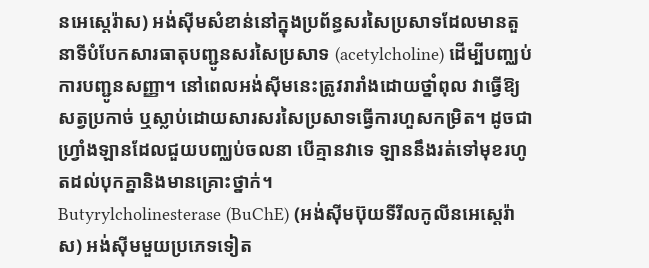នអេស្តេរ៉ាស) អង់ស៊ីមសំខាន់នៅក្នុងប្រព័ន្ធសរសៃប្រសាទដែលមានតួនាទីបំបែកសារធាតុបញ្ជូនសរសៃប្រសាទ (acetylcholine) ដើម្បីបញ្ឈប់ការបញ្ជូនសញ្ញា។ នៅពេលអង់ស៊ីមនេះត្រូវរារាំងដោយថ្នាំពុល វាធ្វើឱ្យសត្វប្រកាច់ ឬស្លាប់ដោយសារសរសៃប្រសាទធ្វើការហួសកម្រិត។ ដូចជាហ្វ្រាំងឡានដែលជួយបញ្ឈប់ចលនា បើគ្មានវាទេ ឡាននឹងរត់ទៅមុខរហូតដល់បុកគ្នានិងមានគ្រោះថ្នាក់។
Butyrylcholinesterase (BuChE) (អង់ស៊ីមប៊ុយទីរីលកូលីនអេស្តេរ៉ាស) អង់ស៊ីមមួយប្រភេទទៀត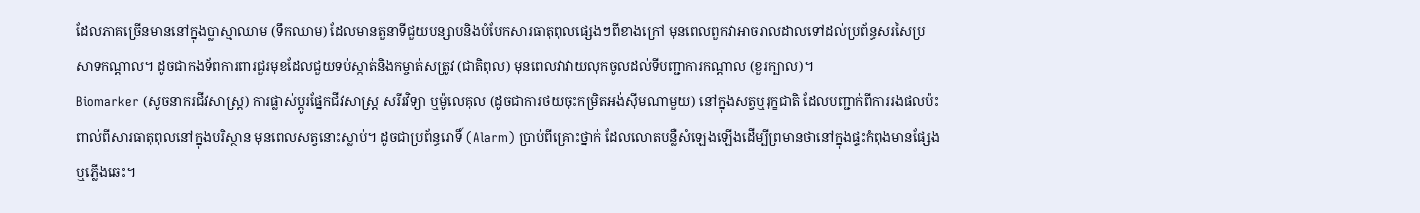ដែលភាគច្រើនមាននៅក្នុងប្លាស្មាឈាម (ទឹកឈាម) ដែលមានតួនាទីជួយបន្សាបនិងបំបែកសារធាតុពុលផ្សេងៗពីខាងក្រៅ មុនពេលពួកវាអាចរាលដាលទៅដល់ប្រព័ន្ធសរសៃប្រសាទកណ្តាល។ ដូចជាកងទ័ពការពារជួរមុខដែលជួយទប់ស្កាត់និងកម្ចាត់សត្រូវ (ជាតិពុល) មុនពេលវាវាយលុកចូលដល់ទីបញ្ជាការកណ្តាល (ខួរក្បាល)។
Biomarker (សូចនាករជីវសាស្ត្រ) ការផ្លាស់ប្តូរផ្នែកជីវសាស្ត្រ សរីរវិទ្យា ឬម៉ូលេគុល (ដូចជាការថយចុះកម្រិតអង់ស៊ីមណាមួយ) នៅក្នុងសត្វឬរុក្ខជាតិ ដែលបញ្ជាក់ពីការរងផលប៉ះពាល់ពីសារធាតុពុលនៅក្នុងបរិស្ថាន មុនពេលសត្វនោះស្លាប់។ ដូចជាប្រព័ន្ធរោទិ៍ (Alarm) ប្រាប់ពីគ្រោះថ្នាក់ ដែលលោតបន្លឺសំឡេងឡើងដើម្បីព្រមានថានៅក្នុងផ្ទះកំពុងមានផ្សែងឬភ្លើងឆេះ។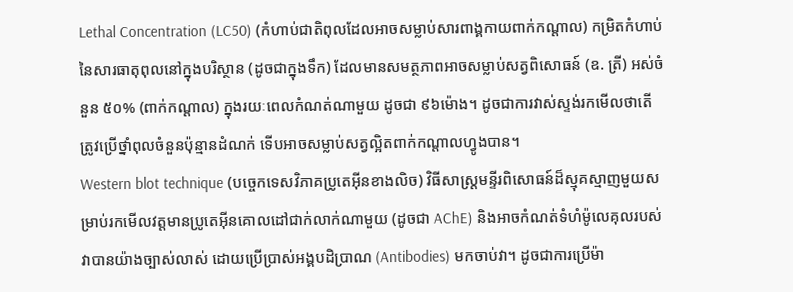Lethal Concentration (LC50) (កំហាប់ជាតិពុលដែលអាចសម្លាប់សារពាង្គកាយពាក់កណ្តាល) កម្រិតកំហាប់នៃសារធាតុពុលនៅក្នុងបរិស្ថាន (ដូចជាក្នុងទឹក) ដែលមានសមត្ថភាពអាចសម្លាប់សត្វពិសោធន៍ (ឧ. ត្រី) អស់ចំនួន ៥០% (ពាក់កណ្តាល) ក្នុងរយៈពេលកំណត់ណាមួយ ដូចជា ៩៦ម៉ោង។ ដូចជាការវាស់ស្ទង់រកមើលថាតើត្រូវប្រើថ្នាំពុលចំនួនប៉ុន្មានដំណក់ ទើបអាចសម្លាប់សត្វល្អិតពាក់កណ្តាលហ្វូងបាន។
Western blot technique (បច្ចេកទេសវិភាគប្រូតេអ៊ីនខាងលិច) វិធីសាស្ត្រមន្ទីរពិសោធន៍ដ៏ស្មុគស្មាញមួយសម្រាប់រកមើលវត្តមានប្រូតេអ៊ីនគោលដៅជាក់លាក់ណាមួយ (ដូចជា AChE) និងអាចកំណត់ទំហំម៉ូលេគុលរបស់វាបានយ៉ាងច្បាស់លាស់ ដោយប្រើប្រាស់អង្គបដិប្រាណ (Antibodies) មកចាប់វា។ ដូចជាការប្រើម៉ា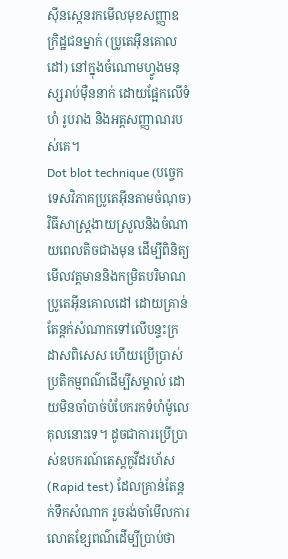ស៊ីនស្កេនរកមើលមុខសញ្ញាឧក្រិដ្ឋជនម្នាក់ (ប្រូតេអ៊ីនគោលដៅ) នៅក្នុងចំណោមហ្វូងមនុស្សរាប់ម៉ឺននាក់ ដោយផ្អែកលើទំហំ រូបរាង និងអត្តសញ្ញាណរបស់គេ។
Dot blot technique (បច្ចេកទេសវិភាគប្រូតេអ៊ីនតាមចំណុច) វិធីសាស្ត្រងាយស្រួលនិងចំណាយពេលតិចជាងមុន ដើម្បីពិនិត្យមើលវត្តមាននិងកម្រិតបរិមាណប្រូតេអ៊ីនគោលដៅ ដោយគ្រាន់តែន្តក់សំណាកទៅលើបន្ទះក្រដាសពិសេស ហើយប្រើប្រាស់ប្រតិកម្មពណ៌ដើម្បីសម្គាល់ ដោយមិនចាំបាច់បំបែករកទំហំម៉ូលេគុលនោះទេ។ ដូចជាការប្រើប្រាស់ឧបករណ៍តេស្តកូវីដរហ័ស (Rapid test) ដែលគ្រាន់តែន្តក់ទឹកសំណាក រួចរង់ចាំមើលការលោតខ្សែពណ៌ដើម្បីប្រាប់ថា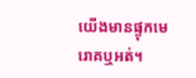យើងមានផ្ទុកមេរោគឬអត់។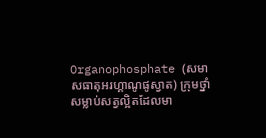Organophosphate (សមាសធាតុអរហ្គាណូផូស្វាត) ក្រុមថ្នាំសម្លាប់សត្វល្អិតដែលមា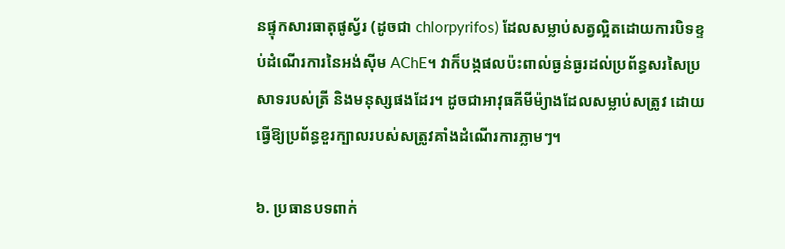នផ្ទុកសារធាតុផូស្វ័រ (ដូចជា chlorpyrifos) ដែលសម្លាប់សត្វល្អិតដោយការបិទខ្ទប់ដំណើរការនៃអង់ស៊ីម AChE។ វាក៏បង្កផលប៉ះពាល់ធ្ងន់ធ្ងរដល់ប្រព័ន្ធសរសៃប្រសាទរបស់ត្រី និងមនុស្សផងដែរ។ ដូចជាអាវុធគីមីម៉្យាងដែលសម្លាប់សត្រូវ ដោយធ្វើឱ្យប្រព័ន្ធខួរក្បាលរបស់សត្រូវគាំងដំណើរការភ្លាមៗ។

៦. ប្រធានបទពាក់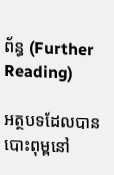ព័ន្ធ (Further Reading)

អត្ថបទដែលបានបោះពុម្ពនៅ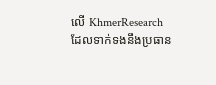លើ KhmerResearch ដែលទាក់ទងនឹងប្រធាន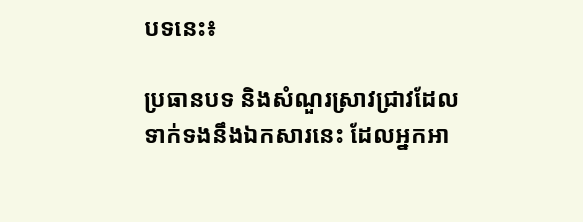បទនេះ៖

ប្រធានបទ និងសំណួរស្រាវជ្រាវដែលទាក់ទងនឹងឯកសារនេះ ដែលអ្នកអា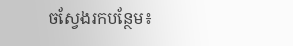ចស្វែងរកបន្ថែម៖